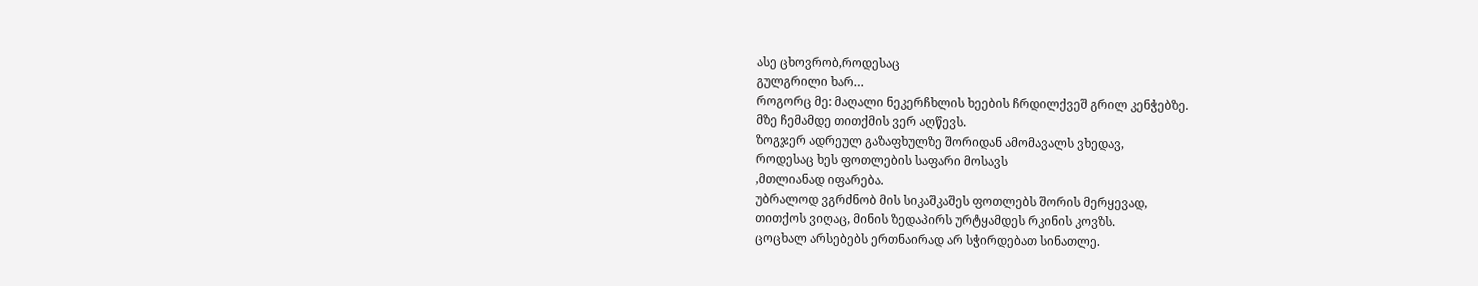ასე ცხოვრობ,როდესაც
გულგრილი ხარ…
როგორც მე: მაღალი ნეკერჩხლის ხეების ჩრდილქვეშ გრილ კენჭებზე.
მზე ჩემამდე თითქმის ვერ აღწევს.
ზოგჯერ ადრეულ გაზაფხულზე შორიდან ამომავალს ვხედავ,
როდესაც ხეს ფოთლების საფარი მოსავს
,მთლიანად იფარება.
უბრალოდ ვგრძნობ მის სიკაშკაშეს ფოთლებს შორის მერყევად,
თითქოს ვიღაც, მინის ზედაპირს ურტყამდეს რკინის კოვზს.
ცოცხალ არსებებს ერთნაირად არ სჭირდებათ სინათლე.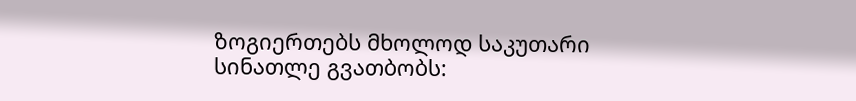ზოგიერთებს მხოლოდ საკუთარი სინათლე გვათბობს: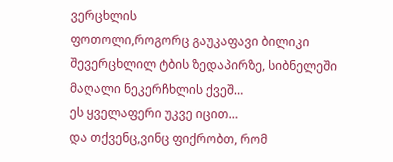ვერცხლის
ფოთოლი,როგორც გაუკაფავი ბილიკი შევერცხლილ ტბის ზედაპირზე, სიბნელეში
მაღალი ნეკერჩხლის ქვეშ…
ეს ყველაფერი უკვე იცით…
და თქვენც,ვინც ფიქრობთ, რომ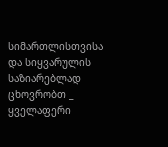სიმართლისთვისა და სიყვარულის საზიარებლად
ცხოვრობთ _
ყველაფერი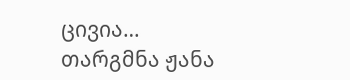ცივია…
თარგმნა ჟანა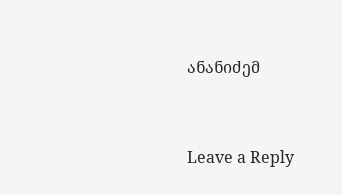ანანიძემ


Leave a Reply